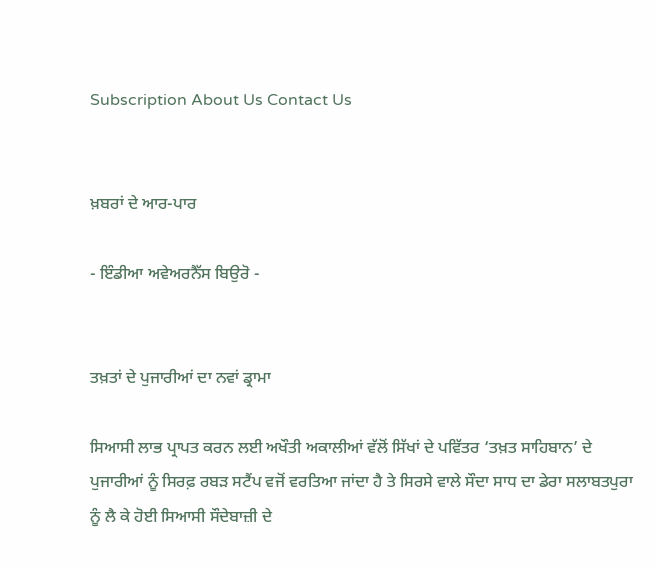Subscription About Us Contact Us


ਖ਼ਬਰਾਂ ਦੇ ਆਰ-ਪਾਰ

- ਇੰਡੀਆ ਅਵੇਅਰਨੈੱਸ ਬਿਉਰੋ -


ਤਖ਼ਤਾਂ ਦੇ ਪੁਜਾਰੀਆਂ ਦਾ ਨਵਾਂ ਡ੍ਰਾਮਾ

ਸਿਆਸੀ ਲਾਭ ਪ੍ਰਾਪਤ ਕਰਨ ਲਈ ਅਖੌਤੀ ਅਕਾਲੀਆਂ ਵੱਲੋਂ ਸਿੱਖਾਂ ਦੇ ਪਵਿੱਤਰ ‘ਤਖ਼ਤ ਸਾਹਿਬਾਨ’ ਦੇ ਪੁਜਾਰੀਆਂ ਨੂੰ ਸਿਰਫ਼ ਰਬੜ ਸਟੈਂਪ ਵਜੋਂ ਵਰਤਿਆ ਜਾਂਦਾ ਹੈ ਤੇ ਸਿਰਸੇ ਵਾਲੇ ਸੌਦਾ ਸਾਧ ਦਾ ਡੇਰਾ ਸਲਾਬਤਪੁਰਾ ਨੂੰ ਲੈ ਕੇ ਹੋਈ ਸਿਆਸੀ ਸੌਦੇਬਾਜ਼ੀ ਦੇ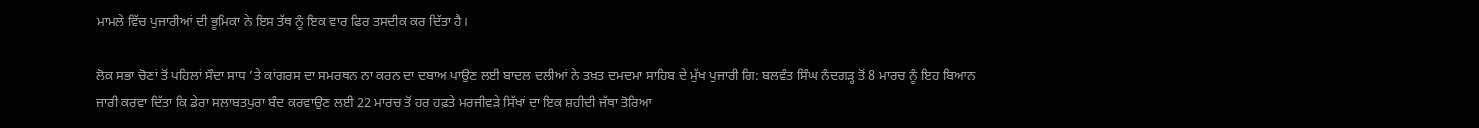ਮਾਮਲੇ ਵਿੱਚ ਪੁਜਾਰੀਆਂ ਦੀ ਭੂਮਿਕਾ ਨੇ ਇਸ ਤੱਥ ਨੂੰ ਇਕ ਵਾਰ ਫਿਰ ਤਸਦੀਕ ਕਰ ਦਿੱਤਾ ਹੈ।

ਲੋਕ ਸਭਾ ਚੋਣਾਂ ਤੋਂ ਪਹਿਲਾਂ ਸੌਦਾ ਸਾਧ ’ਤੇ ਕਾਂਗਰਸ ਦਾ ਸਮਰਥਨ ਨਾ ਕਰਨ ਦਾ ਦਬਾਅ ਪਾਉਣ ਲਈ ਬਾਦਲ ਦਲੀਆਂ ਨੇ ਤਖ਼ਤ ਦਮਦਮਾ ਸਾਹਿਬ ਦੇ ਮੁੱਖ ਪੁਜਾਰੀ ਗਿ: ਬਲਵੰਤ ਸਿੰਘ ਨੰਦਗੜ੍ਹ ਤੋਂ 8 ਮਾਰਚ ਨੂੰ ਇਹ ਬਿਆਨ ਜਾਰੀ ਕਰਵਾ ਦਿੱਤਾ ਕਿ ਡੇਰਾ ਸਲਾਬਤਪੁਰਾ ਬੰਦ ਕਰਵਾਉਣ ਲਈ 22 ਮਾਰਚ ਤੋਂ ਹਰ ਹਫ਼ਤੇ ਮਰਜੀਵੜੇ ਸਿੱਖਾਂ ਦਾ ਇਕ ਸ਼ਹੀਦੀ ਜੱਥਾ ਤੋਰਿਆ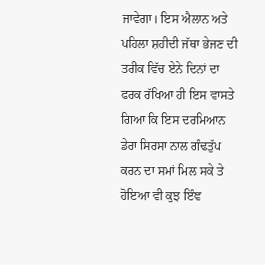ਜਾਵੇਗਾ। ਇਸ ਐਲਾਨ ਅਤੇ ਪਹਿਲਾ ਸ਼ਹੀਦੀ ਜੱਥਾ ਭੇਜਣ ਦੀ ਤਰੀਕ ਵਿੱਚ ਏਨੇ ਦਿਨਾਂ ਦਾ ਫਰਕ ਰੱਖਿਆ ਹੀ ਇਸ ਵਾਸਤੇ ਗਿਆ ਕਿ ਇਸ ਦਰਮਿਆਨ ਡੇਰਾ ਸਿਰਸਾ ਨਾਲ ਗੰਢਤੁੱਪ ਕਰਨ ਦਾ ਸਮਾਂ ਮਿਲ ਸਕੇ ਤੇ ਹੋਇਆ ਵੀ ਕੁਝ ਇੰਞ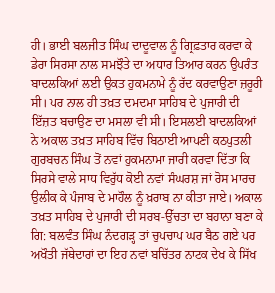ਹੀ। ਭਾਈ ਬਲਜੀਤ ਸਿੰਘ ਦਾਦੂਵਾਲ ਨੂੰ ਗ੍ਰਿਫ਼ਤਾਰ ਕਰਵਾ ਕੇ ਡੇਰਾ ਸਿਰਸਾ ਨਾਲ ਸਮਝੌਤੇ ਦਾ ਅਧਾਰ ਤਿਆਰ ਕਰਨ ਉਪਰੰਤ ਬਾਦਲਕਿਆਂ ਲਈ ਉਕਤ ਹੁਕਮਨਾਮੇ ਨੂੰ ਰੱਦ ਕਰਵਾਉਣਾ ਜ਼ਰੂਰੀ ਸੀ। ਪਰ ਨਾਲ ਹੀ ਤਖ਼ਤ ਦਮਦਮਾ ਸਾਹਿਬ ਦੇ ਪੁਜਾਰੀ ਦੀ ਇੱਜ਼ਤ ਬਚਾਉਣ ਦਾ ਮਸਲਾ ਵੀ ਸੀ। ਇਸਲਈ ਬਾਦਲਕਿਆਂ ਨੇ ਅਕਾਲ ਤਖ਼ਤ ਸਾਹਿਬ ਵਿੱਚ ਬਿਠਾਈ ਆਪਣੀ ਕਠਪੁਤਲੀ ਗੁਰਬਚਨ ਸਿੰਘ ਤੋਂ ਨਵਾਂ ਹੁਕਮਨਾਮਾ ਜਾਰੀ ਕਰਵਾ ਦਿੱਤਾ ਕਿ ਸਿਰਸੇ ਵਾਲੇ ਸਾਧ ਵਿਰੁੱਧ ਕੋਈ ਨਵਾਂ ਸੰਘਰਸ਼ ਜਾਂ ਰੋਸ ਮਾਰਚ ਉਲੀਕ ਕੇ ਪੰਜਾਬ ਦੇ ਮਾਹੌਲ ਨੂੰ ਖ਼ਰਾਬ ਨਾ ਕੀਤਾ ਜਾਏ। ਅਕਾਲ ਤਖ਼ਤ ਸਾਹਿਬ ਦੇ ਪੁਜਾਰੀ ਦੀ ਸਰਬ-ਉੱਚਤਾ ਦਾ ਬਹਾਨਾ ਬਣਾ ਕੇ ਗਿ: ਬਲਵੰਤ ਸਿੰਘ ਨੰਦਗੜ੍ਹ ਤਾਂ ਚੁਪਚਾਪ ਘਰ ਬੈਠ ਗਏ ਪਰ ਅਖੌਤੀ ਜੱਥੇਦਾਰਾਂ ਦਾ ਇਹ ਨਵਾਂ ਬਚਿੱਤਰ ਨਾਟਕ ਦੇਖ ਕੇ ਸਿੱਖ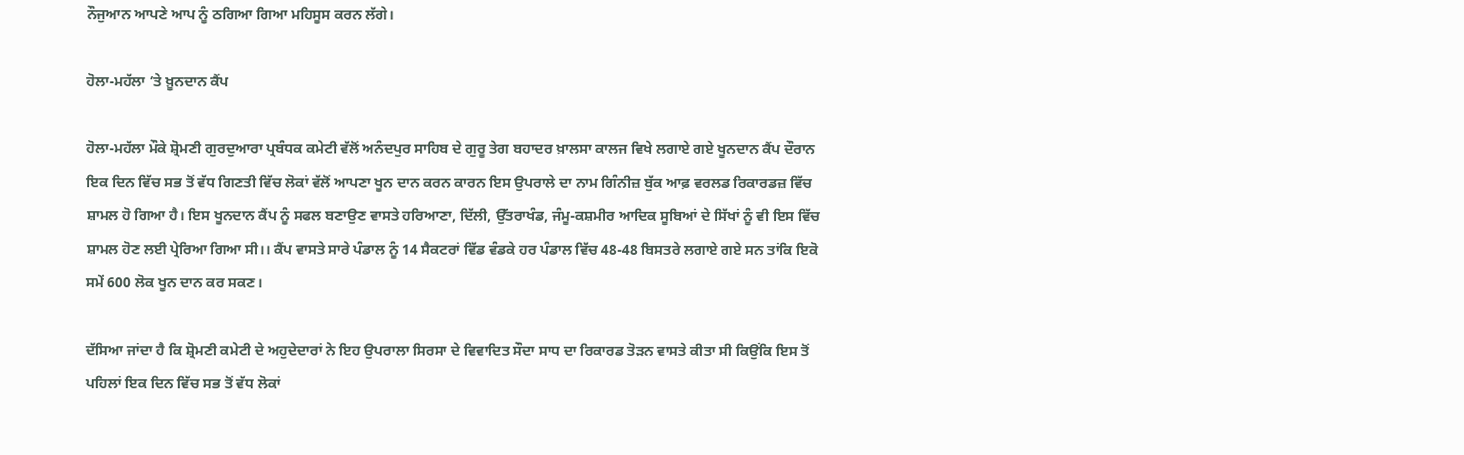ਨੌਜੁਆਨ ਆਪਣੇ ਆਪ ਨੂੰ ਠਗਿਆ ਗਿਆ ਮਹਿਸੂਸ ਕਰਨ ਲੱਗੇ।

ਹੋਲਾ-ਮਹੱਲਾ ’ਤੇ ਖ਼ੂਨਦਾਨ ਕੈਂਪ

ਹੋਲਾ-ਮਹੱਲਾ ਮੌਕੇ ਸ਼੍ਰੋਮਣੀ ਗੁਰਦੁਆਰਾ ਪ੍ਰਬੰਧਕ ਕਮੇਟੀ ਵੱਲੋਂ ਅਨੰਦਪੁਰ ਸਾਹਿਬ ਦੇ ਗੁਰੂ ਤੇਗ ਬਹਾਦਰ ਖ਼ਾਲਸਾ ਕਾਲਜ ਵਿਖੇ ਲਗਾਏ ਗਏ ਖੂਨਦਾਨ ਕੈਂਪ ਦੌਰਾਨ ਇਕ ਦਿਨ ਵਿੱਚ ਸਭ ਤੋਂ ਵੱਧ ਗਿਣਤੀ ਵਿੱਚ ਲੋਕਾਂ ਵੱਲੋਂ ਆਪਣਾ ਖੂਨ ਦਾਨ ਕਰਨ ਕਾਰਨ ਇਸ ਉਪਰਾਲੇ ਦਾ ਨਾਮ ਗਿੰਨੀਜ਼ ਬੁੱਕ ਆਫ਼ ਵਰਲਡ ਰਿਕਾਰਡਜ਼ ਵਿੱਚ ਸ਼ਾਮਲ ਹੋ ਗਿਆ ਹੈ। ਇਸ ਖੂਨਦਾਨ ਕੈਂਪ ਨੂੰ ਸਫਲ ਬਣਾਉਣ ਵਾਸਤੇ ਹਰਿਆਣਾ, ਦਿੱਲੀ, ਉੱਤਰਾਖੰਡ, ਜੰਮੂ-ਕਸ਼ਮੀਰ ਆਦਿਕ ਸੂਬਿਆਂ ਦੇ ਸਿੱਖਾਂ ਨੂੰ ਵੀ ਇਸ ਵਿੱਚ ਸ਼ਾਮਲ ਹੋਣ ਲਈ ਪ੍ਰੇਰਿਆ ਗਿਆ ਸੀ।। ਕੈਂਪ ਵਾਸਤੇ ਸਾਰੇ ਪੰਡਾਲ ਨੂੰ 14 ਸੈਕਟਰਾਂ ਵਿੱਡ ਵੰਡਕੇ ਹਰ ਪੰਡਾਲ ਵਿੱਚ 48-48 ਬਿਸਤਰੇ ਲਗਾਏ ਗਏ ਸਨ ਤਾਂਕਿ ਇਕੋ ਸਮੇਂ 600 ਲੋਕ ਖੂਨ ਦਾਨ ਕਰ ਸਕਣ।

ਦੱਸਿਆ ਜਾਂਦਾ ਹੈ ਕਿ ਸ਼੍ਰੋਮਣੀ ਕਮੇਟੀ ਦੇ ਅਹੁਦੇਦਾਰਾਂ ਨੇ ਇਹ ਉਪਰਾਲਾ ਸਿਰਸਾ ਦੇ ਵਿਵਾਦਿਤ ਸੌਦਾ ਸਾਧ ਦਾ ਰਿਕਾਰਡ ਤੋੜਨ ਵਾਸਤੇ ਕੀਤਾ ਸੀ ਕਿਉਂਕਿ ਇਸ ਤੋਂ ਪਹਿਲਾਂ ਇਕ ਦਿਨ ਵਿੱਚ ਸਭ ਤੋਂ ਵੱਧ ਲੋਕਾਂ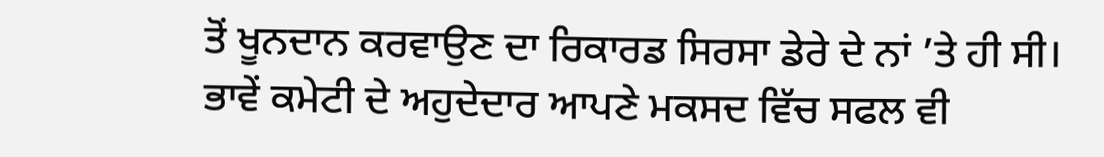ਤੋਂ ਖੂਨਦਾਨ ਕਰਵਾਉਣ ਦਾ ਰਿਕਾਰਡ ਸਿਰਸਾ ਡੇਰੇ ਦੇ ਨਾਂ ’ਤੇ ਹੀ ਸੀ। ਭਾਵੇਂ ਕਮੇਟੀ ਦੇ ਅਹੁਦੇਦਾਰ ਆਪਣੇ ਮਕਸਦ ਵਿੱਚ ਸਫਲ ਵੀ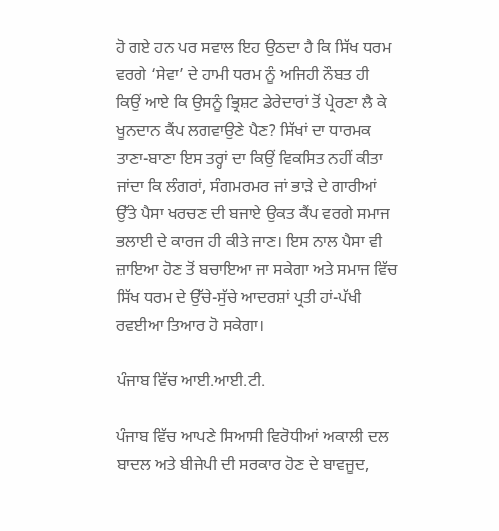ਹੋ ਗਏ ਹਨ ਪਰ ਸਵਾਲ ਇਹ ਉਠਦਾ ਹੈ ਕਿ ਸਿੱਖ ਧਰਮ ਵਰਗੇ ‘ਸੇਵਾ’ ਦੇ ਹਾਮੀ ਧਰਮ ਨੂੰ ਅਜਿਹੀ ਨੌਬਤ ਹੀ ਕਿਉਂ ਆਏ ਕਿ ਉਸਨੂੰ ਭ੍ਰਿਸ਼ਟ ਡੇਰੇਦਾਰਾਂ ਤੋਂ ਪ੍ਰੇਰਣਾ ਲੈ ਕੇ ਖੂਨਦਾਨ ਕੈਂਪ ਲਗਵਾਉਣੇ ਪੈਣ? ਸਿੱਖਾਂ ਦਾ ਧਾਰਮਕ ਤਾਣਾ-ਬਾਣਾ ਇਸ ਤਰ੍ਹਾਂ ਦਾ ਕਿਉਂ ਵਿਕਸਿਤ ਨਹੀਂ ਕੀਤਾ ਜਾਂਦਾ ਕਿ ਲੰਗਰਾਂ, ਸੰਗਮਰਮਰ ਜਾਂ ਭਾੜੇ ਦੇ ਗਾਰੀਆਂ ਉੱਤੇ ਪੈਸਾ ਖਰਚਣ ਦੀ ਬਜਾਏ ਉਕਤ ਕੈਂਪ ਵਰਗੇ ਸਮਾਜ ਭਲਾਈ ਦੇ ਕਾਰਜ ਹੀ ਕੀਤੇ ਜਾਣ। ਇਸ ਨਾਲ ਪੈਸਾ ਵੀ ਜ਼ਾਇਆ ਹੋਣ ਤੋਂ ਬਚਾਇਆ ਜਾ ਸਕੇਗਾ ਅਤੇ ਸਮਾਜ ਵਿੱਚ ਸਿੱਖ ਧਰਮ ਦੇ ਉੱਚੇ-ਸੁੱਚੇ ਆਦਰਸ਼ਾਂ ਪ੍ਰਤੀ ਹਾਂ-ਪੱਖੀ ਰਵਈਆ ਤਿਆਰ ਹੋ ਸਕੇਗਾ।

ਪੰਜਾਬ ਵਿੱਚ ਆਈ.ਆਈ.ਟੀ.

ਪੰਜਾਬ ਵਿੱਚ ਆਪਣੇ ਸਿਆਸੀ ਵਿਰੋਧੀਆਂ ਅਕਾਲੀ ਦਲ ਬਾਦਲ ਅਤੇ ਬੀਜੇਪੀ ਦੀ ਸਰਕਾਰ ਹੋਣ ਦੇ ਬਾਵਜੂਦ,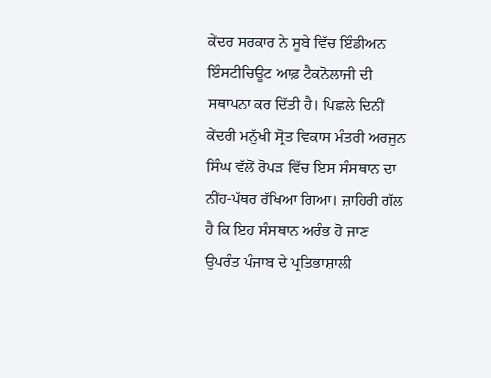ਕੇਂਦਰ ਸਰਕਾਰ ਨੇ ਸੂਬੇ ਵਿੱਚ ਇੰਡੀਅਨ ਇੰਸਟੀਚਿਊਟ ਆਫ਼ ਟੈਕਨੋਲਾਜੀ ਦੀ ਸਥਾਪਨਾ ਕਰ ਦਿੱਤੀ ਹੈ। ਪਿਛਲੇ ਦਿਨੀਂ ਕੇਂਦਰੀ ਮਨੁੱਖੀ ਸ੍ਰੋਤ ਵਿਕਾਸ ਮੰਤਰੀ ਅਰਜੁਨ ਸਿੰਘ ਵੱਲੋਂ ਰੋਪੜ ਵਿੱਚ ਇਸ ਸੰਸਥਾਨ ਦਾ ਨੀਂਹ-ਪੱਥਰ ਰੱਖਿਆ ਗਿਆ। ਜ਼ਾਹਿਰੀ ਗੱਲ ਹੈ ਕਿ ਇਹ ਸੰਸਥਾਨ ਅਰੰਭ ਹੋ ਜਾਣ ਉਪਰੰਤ ਪੰਜਾਬ ਦੇ ਪ੍ਰਤਿਭਾਸ਼ਾਲੀ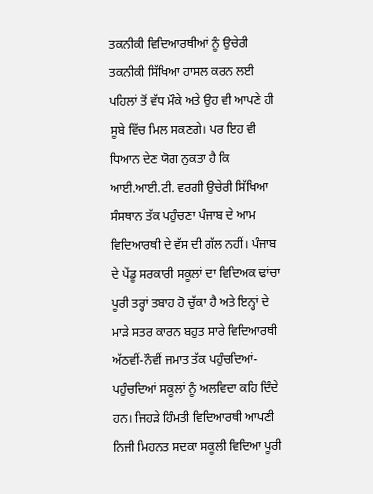ਤਕਨੀਕੀ ਵਿਦਿਆਰਥੀਆਂ ਨੂੰ ਉਚੇਰੀ ਤਕਨੀਕੀ ਸਿੱਖਿਆ ਹਾਸਲ ਕਰਨ ਲਈ ਪਹਿਲਾਂ ਤੋਂ ਵੱਧ ਮੌਕੇ ਅਤੇ ਉਹ ਵੀ ਆਪਣੇ ਹੀ ਸੂਬੇ ਵਿੱਚ ਮਿਲ ਸਕਣਗੇ। ਪਰ ਇਹ ਵੀ ਧਿਆਨ ਦੇਣ ਯੋਗ ਨੁਕਤਾ ਹੈ ਕਿ ਆਈ.ਆਈ.ਟੀ. ਵਰਗੀ ਉਚੇਰੀ ਸਿੱਖਿਆ ਸੰਸਥਾਨ ਤੱਕ ਪਹੁੰਚਣਾ ਪੰਜਾਬ ਦੇ ਆਮ ਵਿਦਿਆਰਥੀ ਦੇ ਵੱਸ ਦੀ ਗੱਲ ਨਹੀਂ। ਪੰਜਾਬ ਦੇ ਪੇਂਡੂ ਸਰਕਾਰੀ ਸਕੂਲਾਂ ਦਾ ਵਿਦਿਅਕ ਢਾਂਚਾ ਪੂਰੀ ਤਰ੍ਹਾਂ ਤਬਾਹ ਹੋ ਚੁੱਕਾ ਹੈ ਅਤੇ ਇਨ੍ਹਾਂ ਦੇ ਮਾੜੇ ਸਤਰ ਕਾਰਨ ਬਹੁਤ ਸਾਰੇ ਵਿਦਿਆਰਥੀ ਅੱਠਵੀਂ-ਨੌਵੀਂ ਜਮਾਤ ਤੱਕ ਪਹੁੰਚਦਿਆਂ-ਪਹੁੰਚਦਿਆਂ ਸਕੂਲਾਂ ਨੂੰ ਅਲਵਿਦਾ ਕਹਿ ਦਿੰਦੇ ਹਨ। ਜਿਹੜੇ ਹਿੰਮਤੀ ਵਿਦਿਆਰਥੀ ਆਪਣੀ ਨਿਜੀ ਮਿਹਨਤ ਸਦਕਾ ਸਕੂਲੀ ਵਿਦਿਆ ਪੂਰੀ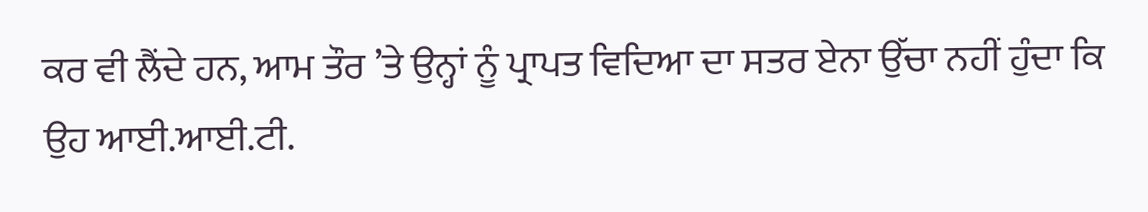ਕਰ ਵੀ ਲੈਂਦੇ ਹਨ, ਆਮ ਤੌਰ ’ਤੇ ਉਨ੍ਹਾਂ ਨੂੰ ਪ੍ਰਾਪਤ ਵਿਦਿਆ ਦਾ ਸਤਰ ਏਨਾ ਉੱਚਾ ਨਹੀਂ ਹੁੰਦਾ ਕਿ ਉਹ ਆਈ.ਆਈ.ਟੀ.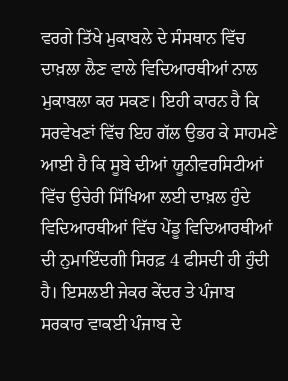ਵਰਗੇ ਤਿੱਖੇ ਮੁਕਾਬਲੇ ਦੇ ਸੰਸਥਾਨ ਵਿੱਚ ਦਾਖ਼ਲਾ ਲੈਣ ਵਾਲੇ ਵਿਦਿਆਰਥੀਆਂ ਨਾਲ ਮੁਕਾਬਲਾ ਕਰ ਸਕਣ। ਇਹੀ ਕਾਰਨ ਹੈ ਕਿ ਸਰਵੇਖਣਾਂ ਵਿੱਚ ਇਹ ਗੱਲ ਉਭਰ ਕੇ ਸਾਹਮਣੇ ਆਈ ਹੈ ਕਿ ਸੂਬੇ ਦੀਆਂ ਯੂਨੀਵਰਸਿਟੀਆਂ ਵਿੱਚ ਉਚੇਰੀ ਸਿੱਖਿਆ ਲਈ ਦਾਖ਼ਲ ਹੁੰਦੇ ਵਿਦਿਆਰਥੀਆਂ ਵਿੱਚ ਪੇਂਡੂ ਵਿਦਿਆਰਥੀਆਂ ਦੀ ਨੁਮਾਇੰਦਗੀ ਸਿਰਫ਼ 4 ਫੀਸਦੀ ਹੀ ਹੁੰਦੀ ਹੈ। ਇਸਲਈ ਜੇਕਰ ਕੇਂਦਰ ਤੇ ਪੰਜਾਬ ਸਰਕਾਰ ਵਾਕਈ ਪੰਜਾਬ ਦੇ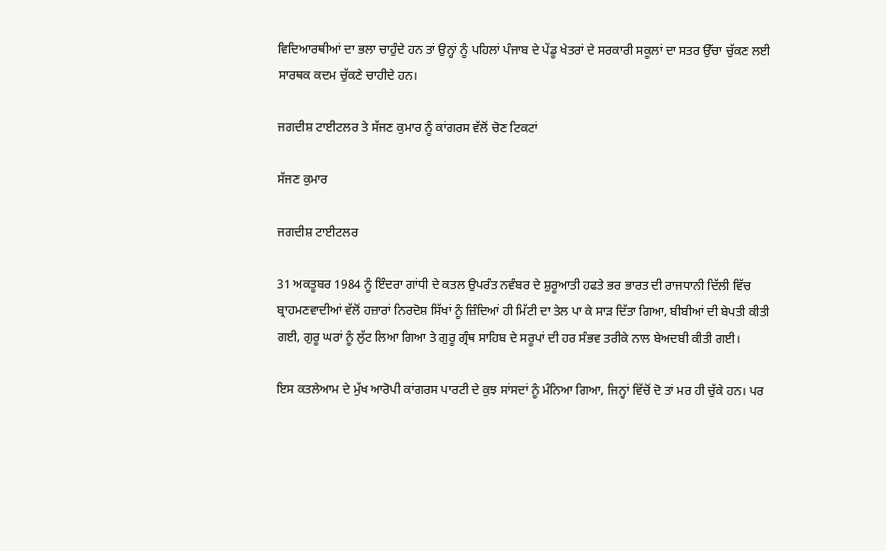ਵਿਦਿਆਰਥੀਆਂ ਦਾ ਭਲਾ ਚਾਹੁੰਦੇ ਹਨ ਤਾਂ ਉਨ੍ਹਾਂ ਨੂੰ ਪਹਿਲਾਂ ਪੰਜਾਬ ਦੇ ਪੇਂਡੂ ਖੇਤਰਾਂ ਦੇ ਸਰਕਾਰੀ ਸਕੂਲਾਂ ਦਾ ਸਤਰ ਉੱਚਾ ਚੁੱਕਣ ਲਈ ਸਾਰਥਕ ਕਦਮ ਚੁੱਕਣੇ ਚਾਹੀਦੇ ਹਨ।

ਜਗਦੀਸ਼ ਟਾਈਟਲਰ ਤੇ ਸੱਜਣ ਕੁਮਾਰ ਨੂੰ ਕਾਂਗਰਸ ਵੱਲੋਂ ਚੋਣ ਟਿਕਟਾਂ

ਸੱਜਣ ਕੁਮਾਰ

ਜਗਦੀਸ਼ ਟਾਈਟਲਰ

31 ਅਕਤੂਬਰ 1984 ਨੂੰ ਇੰਦਰਾ ਗਾਂਧੀ ਦੇ ਕਤਲ ਉਪਰੰਤ ਨਵੰਬਰ ਦੇ ਸ਼ੁਰੂਆਤੀ ਹਫਤੇ ਭਰ ਭਾਰਤ ਦੀ ਰਾਜਧਾਨੀ ਦਿੱਲੀ ਵਿੱਚ ਬ੍ਰਾਹਮਣਵਾਦੀਆਂ ਵੱਲੋਂ ਹਜ਼ਾਰਾਂ ਨਿਰਦੋਸ਼ ਸਿੱਖਾਂ ਨੂੰ ਜ਼ਿੰਦਿਆਂ ਹੀ ਮਿੱਟੀ ਦਾ ਤੇਲ ਪਾ ਕੇ ਸਾੜ ਦਿੱਤਾ ਗਿਆ, ਬੀਬੀਆਂ ਦੀ ਬੇਪਤੀ ਕੀਤੀ ਗਈ, ਗੁਰੂ ਘਰਾਂ ਨੂੰ ਲੁੱਟ ਲਿਆ ਗਿਆ ਤੇ ਗੁਰੂ ਗ੍ਰੰਥ ਸਾਹਿਬ ਦੇ ਸਰੂਪਾਂ ਦੀ ਹਰ ਸੰਭਵ ਤਰੀਕੇ ਨਾਲ ਬੇਅਦਬੀ ਕੀਤੀ ਗਈ।

ਇਸ ਕਤਲੇਆਮ ਦੇ ਮੁੱਖ ਆਰੋਪੀ ਕਾਂਗਰਸ ਪਾਰਟੀ ਦੇ ਕੁਝ ਸਾਂਸਦਾਂ ਨੂੰ ਮੰਨਿਆ ਗਿਆ, ਜਿਨ੍ਹਾਂ ਵਿੱਚੋਂ ਦੋ ਤਾਂ ਮਰ ਹੀ ਚੁੱਕੇ ਹਨ। ਪਰ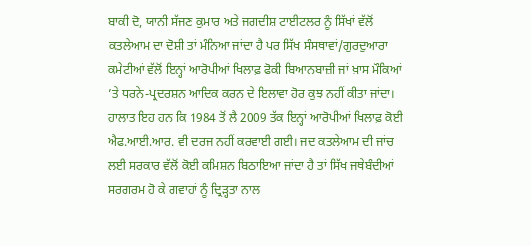ਬਾਕੀ ਦੋ, ਯਾਨੀ ਸੱਜਣ ਕੁਮਾਰ ਅਤੇ ਜਗਦੀਸ਼ ਟਾਈਟਲਰ ਨੂੰ ਸਿੱਖਾਂ ਵੱਲੋਂ ਕਤਲੇਆਮ ਦਾ ਦੋਸ਼ੀ ਤਾਂ ਮੰਨਿਆ ਜਾਂਦਾ ਹੈ ਪਰ ਸਿੱਖ ਸੰਸਥਾਵਾਂ/ਗੁਰਦੁਆਰਾ ਕਮੇਟੀਆਂ ਵੱਲੋਂ ਇਨ੍ਹਾਂ ਆਰੋਪੀਆਂ ਖਿਲਾਫ਼ ਫੋਕੀ ਬਿਆਨਬਾਜ਼ੀ ਜਾਂ ਖ਼ਾਸ ਮੌਕਿਆਂ ’ਤੇ ਧਰਨੇ-ਪ੍ਰਦਰਸ਼ਨ ਆਦਿਕ ਕਰਨ ਦੇ ਇਲਾਵਾ ਹੋਰ ਕੁਝ ਨਹੀਂ ਕੀਤਾ ਜਾਂਦਾ। ਹਾਲਾਤ ਇਹ ਹਨ ਕਿ 1984 ਤੋਂ ਲੈ 2009 ਤੱਕ ਇਨ੍ਹਾਂ ਆਰੋਪੀਆਂ ਖਿਲਾਫ਼ ਕੋਈ ਐਫ.ਆਈ.ਆਰ. ਵੀ ਦਰਜ ਨਹੀਂ ਕਰਵਾਈ ਗਈ। ਜਦ ਕਤਲੇਆਮ ਦੀ ਜਾਂਚ ਲਈ ਸਰਕਾਰ ਵੱਲੋਂ ਕੋਈ ਕਮਿਸ਼ਨ ਬਿਠਾਇਆ ਜਾਂਦਾ ਹੈ ਤਾਂ ਸਿੱਖ ਜਥੇਬੰਦੀਆਂ ਸਰਗਰਮ ਹੋ ਕੇ ਗਵਾਹਾਂ ਨੂੰ ਦ੍ਰਿੜ੍ਹਤਾ ਨਾਲ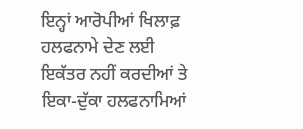ਇਨ੍ਹਾਂ ਆਰੋਪੀਆਂ ਖਿਲਾਫ਼ ਹਲਫਨਾਮੇ ਦੇਣ ਲਈ ਇਕੱਤਰ ਨਹੀਂ ਕਰਦੀਆਂ ਤੇ ਇਕਾ-ਦੁੱਕਾ ਹਲਫਨਾਮਿਆਂ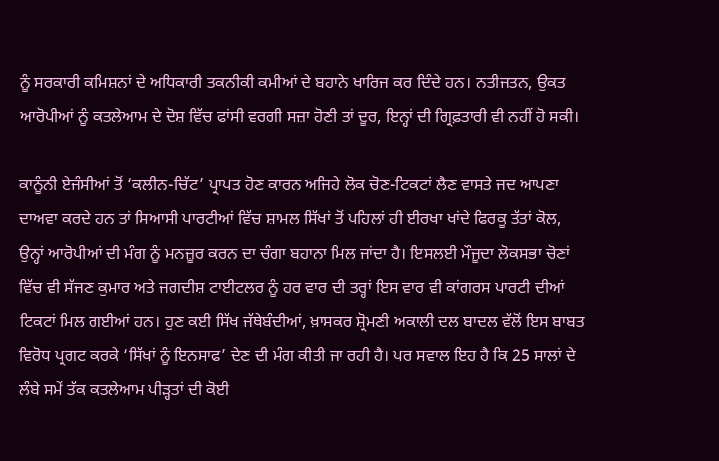ਨੂੰ ਸਰਕਾਰੀ ਕਮਿਸ਼ਨਾਂ ਦੇ ਅਧਿਕਾਰੀ ਤਕਨੀਕੀ ਕਮੀਆਂ ਦੇ ਬਹਾਨੇ ਖਾਰਿਜ ਕਰ ਦਿੰਦੇ ਹਨ। ਨਤੀਜਤਨ, ਉਕਤ ਆਰੋਪੀਆਂ ਨੂੰ ਕਤਲੇਆਮ ਦੇ ਦੋਸ਼ ਵਿੱਚ ਫਾਂਸੀ ਵਰਗੀ ਸਜ਼ਾ ਹੋਣੀ ਤਾਂ ਦੂਰ, ਇਨ੍ਹਾਂ ਦੀ ਗ੍ਰਿਫ਼ਤਾਰੀ ਵੀ ਨਹੀਂ ਹੋ ਸਕੀ।

ਕਾਨੂੰਨੀ ਏਜੰਸੀਆਂ ਤੋਂ ‘ਕਲੀਨ-ਚਿੱਟ’ ਪ੍ਰਾਪਤ ਹੋਣ ਕਾਰਨ ਅਜਿਹੇ ਲੋਕ ਚੋਣ-ਟਿਕਟਾਂ ਲੈਣ ਵਾਸਤੇ ਜਦ ਆਪਣਾ ਦਾਅਵਾ ਕਰਦੇ ਹਨ ਤਾਂ ਸਿਆਸੀ ਪਾਰਟੀਆਂ ਵਿੱਚ ਸ਼ਾਮਲ ਸਿੱਖਾਂ ਤੋਂ ਪਹਿਲਾਂ ਹੀ ਈਰਖਾ ਖਾਂਦੇ ਫਿਰਕੂ ਤੱਤਾਂ ਕੋਲ, ਉਨ੍ਹਾਂ ਆਰੋਪੀਆਂ ਦੀ ਮੰਗ ਨੂੰ ਮਨਜ਼ੂਰ ਕਰਨ ਦਾ ਚੰਗਾ ਬਹਾਨਾ ਮਿਲ ਜਾਂਦਾ ਹੈ। ਇਸਲਈ ਮੌਜੂਦਾ ਲੋਕਸਭਾ ਚੋਣਾਂ ਵਿੱਚ ਵੀ ਸੱਜਣ ਕੁਮਾਰ ਅਤੇ ਜਗਦੀਸ਼ ਟਾਈਟਲਰ ਨੂੰ ਹਰ ਵਾਰ ਦੀ ਤਰ੍ਹਾਂ ਇਸ ਵਾਰ ਵੀ ਕਾਂਗਰਸ ਪਾਰਟੀ ਦੀਆਂ ਟਿਕਟਾਂ ਮਿਲ ਗਈਆਂ ਹਨ। ਹੁਣ ਕਈ ਸਿੱਖ ਜੱਥੇਬੰਦੀਆਂ, ਖ਼ਾਸਕਰ ਸ਼੍ਰੋਮਣੀ ਅਕਾਲੀ ਦਲ ਬਾਦਲ ਵੱਲੋਂ ਇਸ ਬਾਬਤ ਵਿਰੋਧ ਪ੍ਰਗਟ ਕਰਕੇ ‘ਸਿੱਖਾਂ ਨੂੰ ਇਨਸਾਫ’ ਦੇਣ ਦੀ ਮੰਗ ਕੀਤੀ ਜਾ ਰਹੀ ਹੈ। ਪਰ ਸਵਾਲ ਇਹ ਹੈ ਕਿ 25 ਸਾਲਾਂ ਦੇ ਲੰਬੇ ਸਮੇਂ ਤੱਕ ਕਤਲੇਆਮ ਪੀੜ੍ਹਤਾਂ ਦੀ ਕੋਈ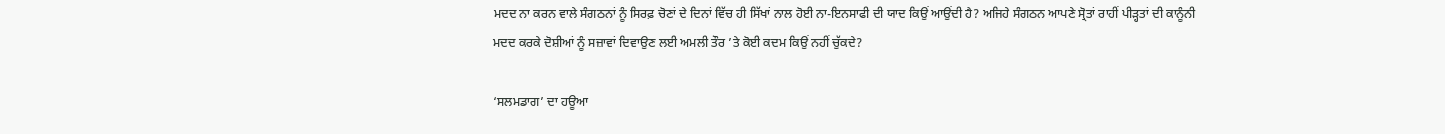ਮਦਦ ਨਾ ਕਰਨ ਵਾਲੇ ਸੰਗਠਨਾਂ ਨੂੰ ਸਿਰਫ਼ ਚੋਣਾਂ ਦੇ ਦਿਨਾਂ ਵਿੱਚ ਹੀ ਸਿੱਖਾਂ ਨਾਲ ਹੋਈ ਨਾ-ਇਨਸਾਫੀ ਦੀ ਯਾਦ ਕਿਉਂ ਆਉਂਦੀ ਹੈ? ਅਜਿਹੇ ਸੰਗਠਨ ਆਪਣੇ ਸ੍ਰੋਤਾਂ ਰਾਹੀਂ ਪੀੜ੍ਹਤਾਂ ਦੀ ਕਾਨੂੰਨੀ ਮਦਦ ਕਰਕੇ ਦੋਸ਼ੀਆਂ ਨੂੰ ਸਜ਼ਾਵਾਂ ਦਿਵਾਉਣ ਲਈ ਅਮਲੀ ਤੌਰ ’ਤੇ ਕੋਈ ਕਦਮ ਕਿਉਂ ਨਹੀਂ ਚੁੱਕਦੇ?

‘ਸਲਮਡਾਗ’ ਦਾ ਹਊਆ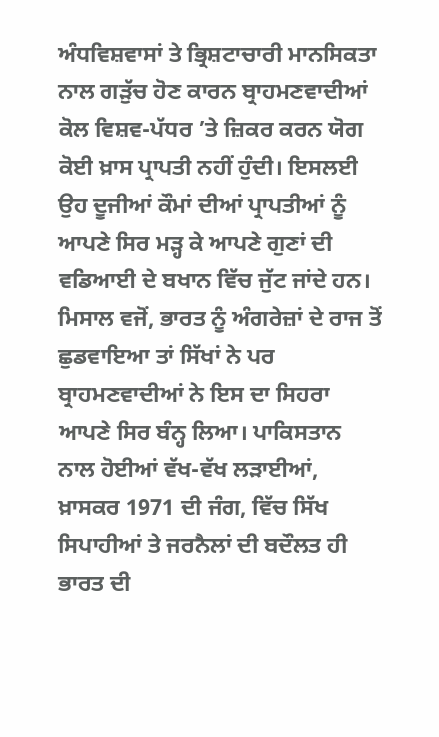ਅੰਧਵਿਸ਼ਵਾਸਾਂ ਤੇ ਭ੍ਰਿਸ਼ਟਾਚਾਰੀ ਮਾਨਸਿਕਤਾ ਨਾਲ ਗੜੁੱਚ ਹੋਣ ਕਾਰਨ ਬ੍ਰਾਹਮਣਵਾਦੀਆਂ ਕੋਲ ਵਿਸ਼ਵ-ਪੱਧਰ ’ਤੇ ਜ਼ਿਕਰ ਕਰਨ ਯੋਗ ਕੋਈ ਖ਼ਾਸ ਪ੍ਰਾਪਤੀ ਨਹੀਂ ਹੁੰਦੀ। ਇਸਲਈ ਉਹ ਦੂਜੀਆਂ ਕੌਮਾਂ ਦੀਆਂ ਪ੍ਰਾਪਤੀਆਂ ਨੂੰ ਆਪਣੇ ਸਿਰ ਮੜ੍ਹ ਕੇ ਆਪਣੇ ਗੁਣਾਂ ਦੀ ਵਡਿਆਈ ਦੇ ਬਖਾਨ ਵਿੱਚ ਜੁੱਟ ਜਾਂਦੇ ਹਨ। ਮਿਸਾਲ ਵਜੋਂ, ਭਾਰਤ ਨੂੰ ਅੰਗਰੇਜ਼ਾਂ ਦੇ ਰਾਜ ਤੋਂ ਛੁਡਵਾਇਆ ਤਾਂ ਸਿੱਖਾਂ ਨੇ ਪਰ ਬ੍ਰਾਹਮਣਵਾਦੀਆਂ ਨੇ ਇਸ ਦਾ ਸਿਹਰਾ ਆਪਣੇ ਸਿਰ ਬੰਨ੍ਹ ਲਿਆ। ਪਾਕਿਸਤਾਨ ਨਾਲ ਹੋਈਆਂ ਵੱਖ-ਵੱਖ ਲੜਾਈਆਂ, ਖ਼ਾਸਕਰ 1971 ਦੀ ਜੰਗ, ਵਿੱਚ ਸਿੱਖ ਸਿਪਾਹੀਆਂ ਤੇ ਜਰਨੈਲਾਂ ਦੀ ਬਦੌਲਤ ਹੀ ਭਾਰਤ ਦੀ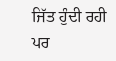ਜਿੱਤ ਹੁੰਦੀ ਰਹੀ ਪਰ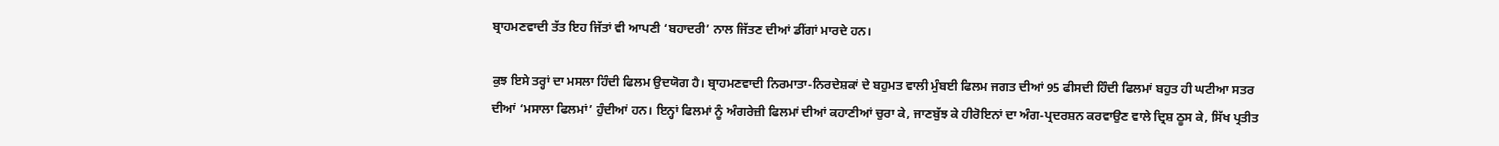ਬ੍ਰਾਹਮਣਵਾਦੀ ਤੱਤ ਇਹ ਜਿੱਤਾਂ ਵੀ ਆਪਣੀ ‘ਬਹਾਦਰੀ’ ਨਾਲ ਜਿੱਤਣ ਦੀਆਂ ਡੀਂਗਾਂ ਮਾਰਦੇ ਹਨ।

ਕੁਝ ਇਸੇ ਤਰ੍ਹਾਂ ਦਾ ਮਸਲਾ ਹਿੰਦੀ ਫਿਲਮ ਉਦਯੋਗ ਹੈ। ਬ੍ਰਾਹਮਣਵਾਦੀ ਨਿਰਮਾਤਾ-ਨਿਰਦੇਸ਼ਕਾਂ ਦੇ ਬਹੁਮਤ ਵਾਲੀ ਮੁੰਬਈ ਫਿਲਮ ਜਗਤ ਦੀਆਂ 95 ਫੀਸਦੀ ਹਿੰਦੀ ਫਿਲਮਾਂ ਬਹੁਤ ਹੀ ਘਟੀਆ ਸਤਰ ਦੀਆਂ ‘ਮਸਾਲਾ ਫਿਲਮਾਂ’ ਹੁੰਦੀਆਂ ਹਨ। ਇਨ੍ਹਾਂ ਫਿਲਮਾਂ ਨੂੰ ਅੰਗਰੇਜ਼ੀ ਫਿਲਮਾਂ ਦੀਆਂ ਕਹਾਣੀਆਂ ਚੁਰਾ ਕੇ, ਜਾਣਬੁੱਝ ਕੇ ਹੀਰੋਇਨਾਂ ਦਾ ਅੰਗ-ਪ੍ਰਦਰਸ਼ਨ ਕਰਵਾਉਣ ਵਾਲੇ ਦ੍ਰਿਸ਼ ਠੂਸ ਕੇ, ਸਿੱਖ ਪ੍ਰਤੀਤ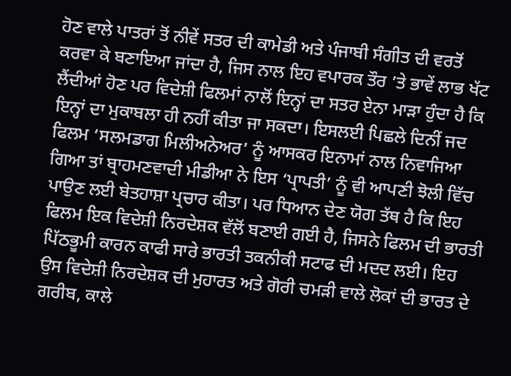ਹੋਣ ਵਾਲੇ ਪਾਤਰਾਂ ਤੋਂ ਨੀਵੇਂ ਸਤਰ ਦੀ ਕਾਮੇਡੀ ਅਤੇ ਪੰਜਾਬੀ ਸੰਗੀਤ ਦੀ ਵਰਤੋਂ ਕਰਵਾ ਕੇ ਬਣਾਇਆ ਜਾਂਦਾ ਹੈ, ਜਿਸ ਨਾਲ ਇਹ ਵਪਾਰਕ ਤੌਰ ’ਤੇ ਭਾਵੇਂ ਲਾਭ ਖੱਟ ਲੈਂਦੀਆਂ ਹੋਣ ਪਰ ਵਿਦੇਸ਼ੀ ਫਿਲਮਾਂ ਨਾਲੋਂ ਇਨ੍ਹਾਂ ਦਾ ਸਤਰ ਏਨਾ ਮਾੜਾ ਹੁੰਦਾ ਹੈ ਕਿ ਇਨ੍ਹਾਂ ਦਾ ਮੁਕਾਬਲਾ ਹੀ ਨਹੀਂ ਕੀਤਾ ਜਾ ਸਕਦਾ। ਇਸਲਈ ਪਿਛਲੇ ਦਿਨੀਂ ਜਦ ਫਿਲਮ ‘ਸਲਮਡਾਗ ਮਿਲੀਅਨੇਅਰ’ ਨੂੰ ਆਸਕਰ ਇਨਾਮਾਂ ਨਾਲ ਨਿਵਾਜਿਆ ਗਿਆ ਤਾਂ ਬ੍ਰਾਹਮਣਵਾਦੀ ਮੀਡੀਆ ਨੇ ਇਸ ‘ਪ੍ਰਾਪਤੀ’ ਨੂੰ ਵੀ ਆਪਣੀ ਝੋਲੀ ਵਿੱਚ ਪਾਉਣ ਲਈ ਬੇਤਹਾਸ਼ਾ ਪ੍ਰਚਾਰ ਕੀਤਾ। ਪਰ ਧਿਆਨ ਦੇਣ ਯੋਗ ਤੱਥ ਹੈ ਕਿ ਇਹ ਫਿਲਮ ਇਕ ਵਿਦੇਸ਼ੀ ਨਿਰਦੇਸ਼ਕ ਵੱਲੋਂ ਬਣਾਈ ਗਈ ਹੈ, ਜਿਸਨੇ ਫਿਲਮ ਦੀ ਭਾਰਤੀ ਪਿੱਠਭੂਮੀ ਕਾਰਨ ਕਾਫੀ ਸਾਰੇ ਭਾਰਤੀ ਤਕਨੀਕੀ ਸਟਾਫ ਦੀ ਮਦਦ ਲਈ। ਇਹ ਉਸ ਵਿਦੇਸ਼ੀ ਨਿਰਦੇਸ਼ਕ ਦੀ ਮੁਹਾਰਤ ਅਤੇ ਗੋਰੀ ਚਮੜੀ ਵਾਲੇ ਲੋਕਾਂ ਦੀ ਭਾਰਤ ਦੇ ਗਰੀਬ, ਕਾਲੇ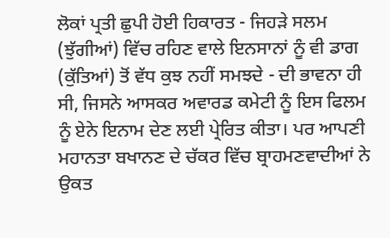ਲੋਕਾਂ ਪ੍ਰਤੀ ਛੁਪੀ ਹੋਈ ਹਿਕਾਰਤ - ਜਿਹੜੇ ਸਲਮ (ਝੁੱਗੀਆਂ) ਵਿੱਚ ਰਹਿਣ ਵਾਲੇ ਇਨਸਾਨਾਂ ਨੂੰ ਵੀ ਡਾਗ (ਕੁੱਤਿਆਂ) ਤੋਂ ਵੱਧ ਕੁਝ ਨਹੀਂ ਸਮਝਦੇ - ਦੀ ਭਾਵਨਾ ਹੀ ਸੀ, ਜਿਸਨੇ ਆਸਕਰ ਅਵਾਰਡ ਕਮੇਟੀ ਨੂੰ ਇਸ ਫਿਲਮ ਨੂੰ ਏਨੇ ਇਨਾਮ ਦੇਣ ਲਈ ਪ੍ਰੇਰਿਤ ਕੀਤਾ। ਪਰ ਆਪਣੀ ਮਹਾਨਤਾ ਬਖਾਨਣ ਦੇ ਚੱਕਰ ਵਿੱਚ ਬ੍ਰਾਹਮਣਵਾਦੀਆਂ ਨੇ ਉਕਤ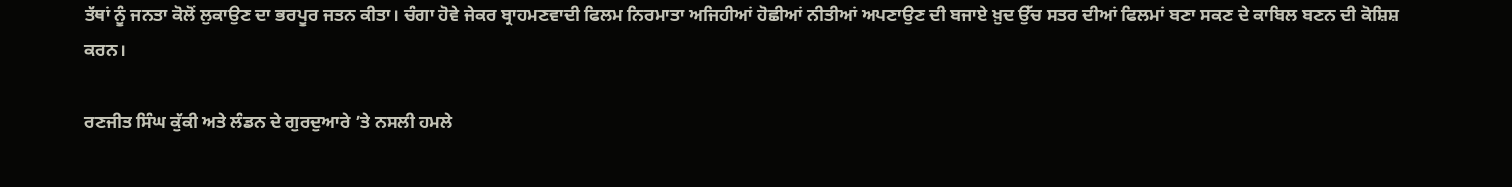ਤੱਥਾਂ ਨੂੰ ਜਨਤਾ ਕੋਲੋਂ ਲੁਕਾਉਣ ਦਾ ਭਰਪੂਰ ਜਤਨ ਕੀਤਾ। ਚੰਗਾ ਹੋਵੇ ਜੇਕਰ ਬ੍ਰਾਹਮਣਵਾਦੀ ਫਿਲਮ ਨਿਰਮਾਤਾ ਅਜਿਹੀਆਂ ਹੋਛੀਆਂ ਨੀਤੀਆਂ ਅਪਣਾਉਣ ਦੀ ਬਜਾਏ ਖ਼ੁਦ ਉੱਚ ਸਤਰ ਦੀਆਂ ਫਿਲਮਾਂ ਬਣਾ ਸਕਣ ਦੇ ਕਾਬਿਲ ਬਣਨ ਦੀ ਕੋਸ਼ਿਸ਼ ਕਰਨ।

ਰਣਜੀਤ ਸਿੰਘ ਕੁੱਕੀ ਅਤੇ ਲੰਡਨ ਦੇ ਗੁਰਦੁਆਰੇ ’ਤੇ ਨਸਲੀ ਹਮਲੇ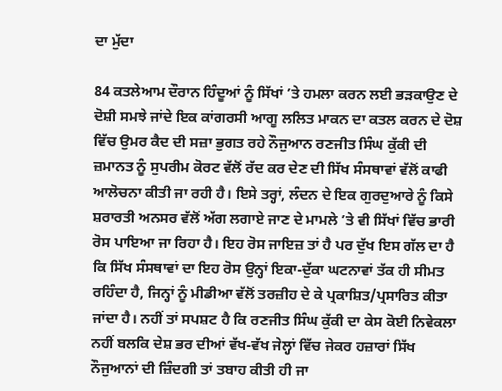ਦਾ ਮੁੱਦਾ

84 ਕਤਲੇਆਮ ਦੌਰਾਨ ਹਿੰਦੂਆਂ ਨੂੰ ਸਿੱਖਾਂ ’ਤੇ ਹਮਲਾ ਕਰਨ ਲਈ ਭੜਕਾਉਣ ਦੇ ਦੋਸ਼ੀ ਸਮਝੇ ਜਾਂਦੇ ਇਕ ਕਾਂਗਰਸੀ ਆਗੂ ਲਲਿਤ ਮਾਕਨ ਦਾ ਕਤਲ ਕਰਨ ਦੇ ਦੋਸ਼ ਵਿੱਚ ਉਮਰ ਕੈਦ ਦੀ ਸਜ਼ਾ ਭੁਗਤ ਰਹੇ ਨੌਜੁਆਨ ਰਣਜੀਤ ਸਿੰਘ ਕੁੱਕੀ ਦੀ ਜ਼ਮਾਨਤ ਨੂੰ ਸੁਪਰੀਮ ਕੋਰਟ ਵੱਲੋਂ ਰੱਦ ਕਰ ਦੇਣ ਦੀ ਸਿੱਖ ਸੰਸਥਾਵਾਂ ਵੱਲੋਂ ਕਾਫੀ ਆਲੋਚਨਾ ਕੀਤੀ ਜਾ ਰਹੀ ਹੈ। ਇਸੇ ਤਰ੍ਹਾਂ, ਲੰਦਨ ਦੇ ਇਕ ਗੁਰਦੁਆਰੇ ਨੂੰ ਕਿਸੇ ਸ਼ਰਾਰਤੀ ਅਨਸਰ ਵੱਲੋਂ ਅੱਗ ਲਗਾਏ ਜਾਣ ਦੇ ਮਾਮਲੇ ’ਤੇ ਵੀ ਸਿੱਖਾਂ ਵਿੱਚ ਭਾਰੀ ਰੋਸ ਪਾਇਆ ਜਾ ਰਿਹਾ ਹੈ। ਇਹ ਰੋਸ ਜਾਇਜ਼ ਤਾਂ ਹੈ ਪਰ ਦੁੱਖ ਇਸ ਗੱਲ ਦਾ ਹੈ ਕਿ ਸਿੱਖ ਸੰਸਥਾਵਾਂ ਦਾ ਇਹ ਰੋਸ ਉਨ੍ਹਾਂ ਇਕਾ-ਦੁੱਕਾ ਘਟਨਾਵਾਂ ਤੱਕ ਹੀ ਸੀਮਤ ਰਹਿੰਦਾ ਹੈ, ਜਿਨ੍ਹਾਂ ਨੂੰ ਮੀਡੀਆ ਵੱਲੋਂ ਤਰਜ਼ੀਹ ਦੇ ਕੇ ਪ੍ਰਕਾਸ਼ਿਤ/ਪ੍ਰਸਾਰਿਤ ਕੀਤਾ ਜਾਂਦਾ ਹੈ। ਨਹੀਂ ਤਾਂ ਸਪਸ਼ਟ ਹੈ ਕਿ ਰਣਜੀਤ ਸਿੰਘ ਕੁੱਕੀ ਦਾ ਕੇਸ ਕੋਈ ਨਿਵੇਕਲਾ ਨਹੀਂ ਬਲਕਿ ਦੇਸ਼ ਭਰ ਦੀਆਂ ਵੱਖ-ਵੱਖ ਜੇਲ੍ਹਾਂ ਵਿੱਚ ਜੇਕਰ ਹਜ਼ਾਰਾਂ ਸਿੱਖ ਨੌਜੁਆਨਾਂ ਦੀ ਜ਼ਿੰਦਗੀ ਤਾਂ ਤਬਾਹ ਕੀਤੀ ਹੀ ਜਾ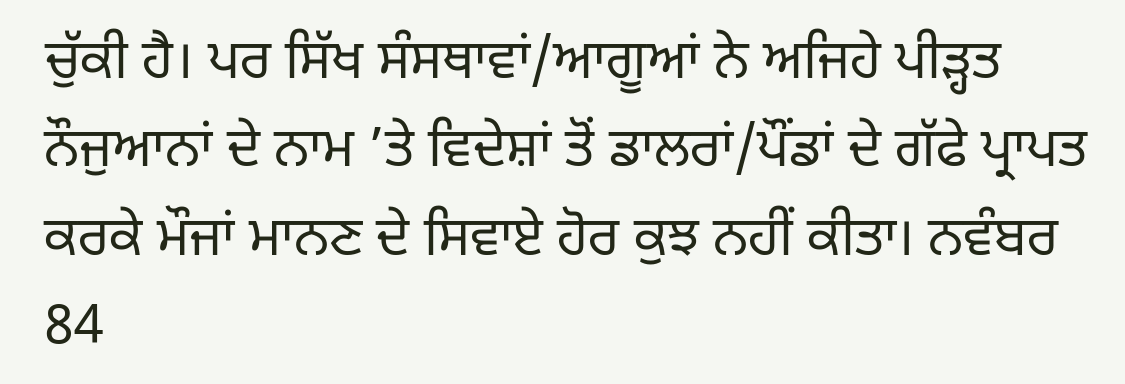ਚੁੱਕੀ ਹੈ। ਪਰ ਸਿੱਖ ਸੰਸਥਾਵਾਂ/ਆਗੂਆਂ ਨੇ ਅਜਿਹੇ ਪੀੜ੍ਹਤ ਨੌਜੁਆਨਾਂ ਦੇ ਨਾਮ ’ਤੇ ਵਿਦੇਸ਼ਾਂ ਤੋਂ ਡਾਲਰਾਂ/ਪੌਂਡਾਂ ਦੇ ਗੱਫੇ ਪ੍ਰਾਪਤ ਕਰਕੇ ਮੌਜਾਂ ਮਾਨਣ ਦੇ ਸਿਵਾਏ ਹੋਰ ਕੁਝ ਨਹੀਂ ਕੀਤਾ। ਨਵੰਬਰ 84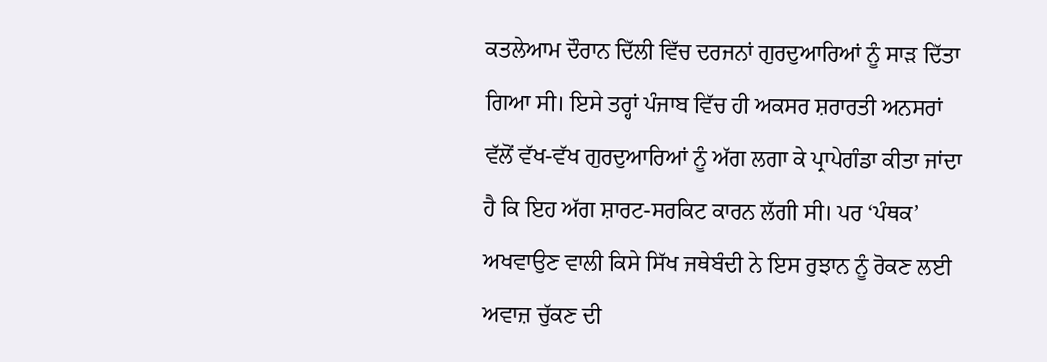ਕਤਲੇਆਮ ਦੌਰਾਨ ਦਿੱਲੀ ਵਿੱਚ ਦਰਜਨਾਂ ਗੁਰਦੁਆਰਿਆਂ ਨੂੰ ਸਾੜ ਦਿੱਤਾ ਗਿਆ ਸੀ। ਇਸੇ ਤਰ੍ਹਾਂ ਪੰਜਾਬ ਵਿੱਚ ਹੀ ਅਕਸਰ ਸ਼ਰਾਰਤੀ ਅਨਸਰਾਂ ਵੱਲੋਂ ਵੱਖ-ਵੱਖ ਗੁਰਦੁਆਰਿਆਂ ਨੂੰ ਅੱਗ ਲਗਾ ਕੇ ਪ੍ਰਾਪੇਗੰਡਾ ਕੀਤਾ ਜਾਂਦਾ ਹੈ ਕਿ ਇਹ ਅੱਗ ਸ਼ਾਰਟ-ਸਰਕਿਟ ਕਾਰਨ ਲੱਗੀ ਸੀ। ਪਰ ‘ਪੰਥਕ’ ਅਖਵਾਉਣ ਵਾਲੀ ਕਿਸੇ ਸਿੱਖ ਜਥੇਬੰਦੀ ਨੇ ਇਸ ਰੁਝਾਨ ਨੂੰ ਰੋਕਣ ਲਈ ਅਵਾਜ਼ ਚੁੱਕਣ ਦੀ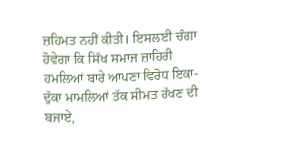ਜ਼ਹਿਮਤ ਨਹੀਂ ਕੀਤੀ। ਇਸਲਈ ਚੰਗਾ ਹੋਵੇਗਾ ਕਿ ਸਿੱਖ ਸਮਾਜ ਜ਼ਾਹਿਰੀ ਹਮਲਿਆਂ ਬਾਰੇ ਆਪਣਾ ਵਿਰੋਧ ਇਕਾ-ਦੁੱਕਾ ਮਾਮਲਿਆਂ ਤੱਕ ਸੀਮਤ ਰੱਖਣ ਦੀ ਬਜਾਏ,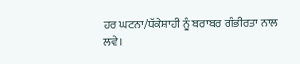ਹਰ ਘਟਨਾ/ਧੱਕੇਸ਼ਾਹੀ ਨੂੰ ਬਰਾਬਰ ਗੰਭੀਰਤਾ ਨਾਲ ਲਵੇ।